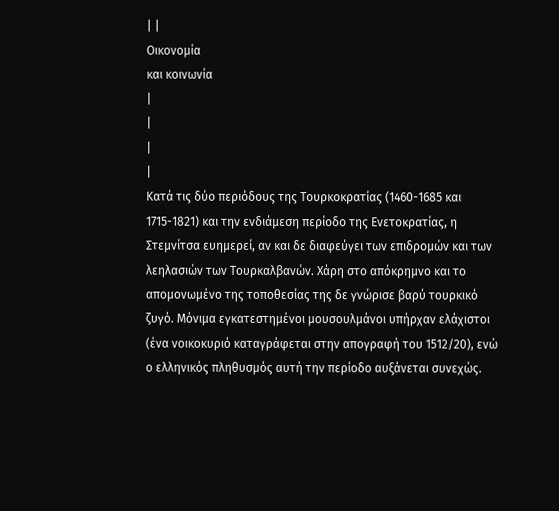| |
Oικονομία
και κοινωνία
|
|
|
|
Κατά τις δύο περιόδους της Τουρκοκρατίας (1460-1685 και 1715-1821) και την ενδιάμεση περίοδο της Ενετοκρατίας, η Στεμνίτσα ευημερεί, αν και δε διαφεύγει των επιδρομών και των λεηλασιών των Τουρκαλβανών. Χάρη στο απόκρημνο και το απομονωμένο της τοποθεσίας της δε γνώρισε βαρύ τουρκικό ζυγό. Μόνιμα εγκατεστημένοι μουσουλμάνοι υπήρχαν ελάχιστοι (ένα νοικοκυριό καταγράφεται στην απογραφή του 1512/20), ενώ ο ελληνικός πληθυσμός αυτή την περίοδο αυξάνεται συνεχώς.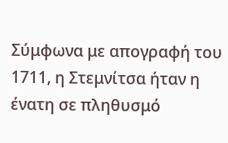Σύμφωνα με απογραφή του 1711, η Στεμνίτσα ήταν η ένατη σε πληθυσμό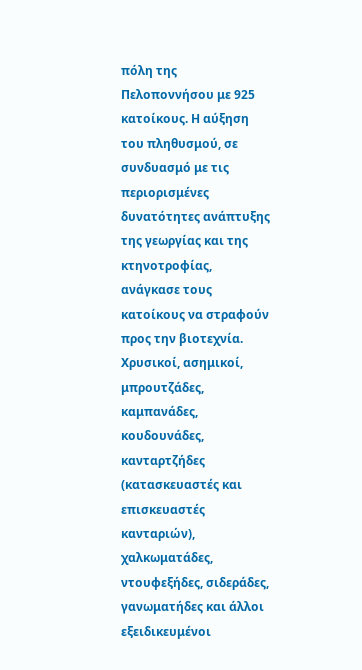πόλη της Πελοποννήσου με 925 κατοίκους. Η αύξηση του πληθυσμού, σε συνδυασμό με τις περιορισμένες δυνατότητες ανάπτυξης της γεωργίας και της κτηνοτροφίας, ανάγκασε τους κατοίκους να στραφούν προς την βιοτεχνία. Χρυσικοί, ασημικοί, μπρουτζάδες, καμπανάδες, κουδουνάδες, κανταρτζήδες (κατασκευαστές και επισκευαστές κανταριών), χαλκωματάδες, ντουφεξήδες, σιδεράδες, γανωματήδες και άλλοι εξειδικευμένοι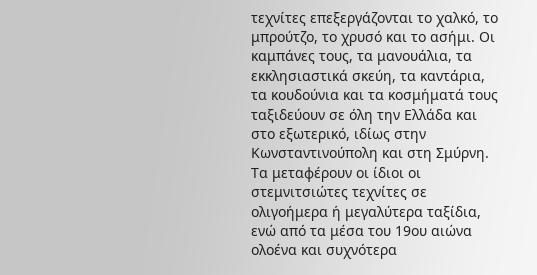τεχνίτες επεξεργάζονται το χαλκό, το μπρούτζο, το χρυσό και το ασήμι. Οι καμπάνες τους, τα μανουάλια, τα εκκλησιαστικά σκεύη, τα καντάρια, τα κουδούνια και τα κοσμήματά τους ταξιδεύουν σε όλη την Ελλάδα και στο εξωτερικό, ιδίως στην Κωνσταντινούπολη και στη Σμύρνη. Τα μεταφέρουν οι ίδιοι οι στεμνιτσιώτες τεχνίτες σε ολιγοήμερα ή μεγαλύτερα ταξίδια, ενώ από τα μέσα του 19ου αιώνα ολοένα και συχνότερα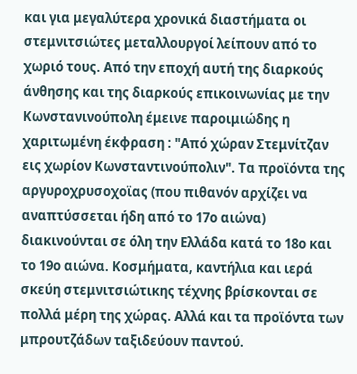και για μεγαλύτερα χρονικά διαστήματα οι στεμνιτσιώτες μεταλλουργοί λείπουν από το χωριό τους. Από την εποχή αυτή της διαρκούς άνθησης και της διαρκούς επικοινωνίας με την Κωνστανινούπολη έμεινε παροιμιώδης η χαριτωμένη έκφραση : "Από χώραν Στεμνίτζαν εις χωρίον Κωνσταντινούπολιν". Τα προϊόντα της αργυροχρυσοχοϊας (που πιθανόν αρχίζει να αναπτύσσεται ήδη από το 17ο αιώνα) διακινούνται σε όλη την Ελλάδα κατά το 18ο και το 19ο αιώνα. Κοσμήματα, καντήλια και ιερά σκεύη στεμνιτσιώτικης τέχνης βρίσκονται σε πολλά μέρη της χώρας. Αλλά και τα προϊόντα των μπρουτζάδων ταξιδεύουν παντού.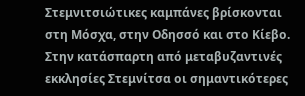Στεμνιτσιώτικες καμπάνες βρίσκονται στη Μόσχα, στην Οδησσό και στο Κίεβο. Στην κατάσπαρτη από μεταβυζαντινές εκκλησίες Στεμνίτσα οι σημαντικότερες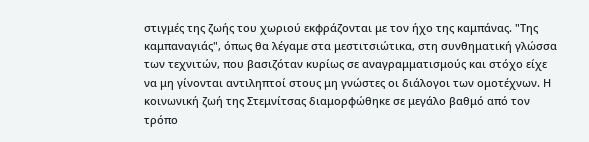στιγμές της ζωής του χωριού εκφράζονται με τον ήχο της καμπάνας. "Της καμπαναγιάς", όπως θα λέγαμε στα μεστιτσιώτικα, στη συνθηματική γλώσσα των τεχνιτών, που βασιζόταν κυρίως σε αναγραμματισμούς και στόχο είχε να μη γίνονται αντιληπτοί στους μη γνώστες οι διάλογοι των ομοτέχνων. Η κοινωνική ζωή της Στεμνίτσας διαμορφώθηκε σε μεγάλο βαθμό από τον τρόπο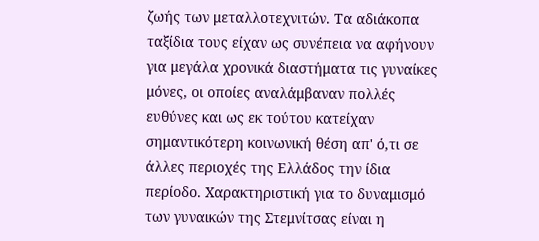ζωής των μεταλλοτεχνιτών. Τα αδιάκοπα ταξίδια τους είχαν ως συνέπεια να αφήνουν για μεγάλα χρονικά διαστήματα τις γυναίκες μόνες, οι οποίες αναλάμβαναν πολλές ευθύνες και ως εκ τούτου κατείχαν σημαντικότερη κοινωνική θέση απ' ό,τι σε άλλες περιοχές της Ελλάδος την ίδια περίοδο. Χαρακτηριστική για το δυναμισμό των γυναικών της Στεμνίτσας είναι η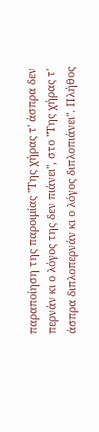παραποίηση της παροιμίας "Της χήρας τ' άσπρα δεν περνάν κι ο λόγος της δεν πιάνει", στο "Της χήρας τ' άσπρα διπλοπερνάν κι ο λόγος διπλοπιάνει". Πλήθος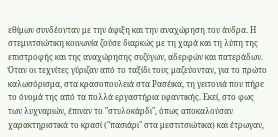εθίμων συνδέονταν με την άφιξη και την αναχώρηση του άνδρα. Η στεμνιτσιώτικη κοινωνία ζούσε διαρκώς με τη χαρά και τη λύπη της επιστροφής και της αναχώρησης συζύγων, αδερφών και πατεράδων. Όταν οι τεχνίτες γύριζαν από το ταξίδι τους μαζεύονταν, για το πρώτο καλωσόρισμα, στα κρασοπουλειά στα Ρασέικα, τη γειτονιά που πήρε το όνομά της από τα πολλά εργαστήρια υφαντικής. Εκεί, στο φως των λυχναριών, έπιναν το "στυλοκάρδι", όπως αποκαλούσαν χαρακτηριστικά το κρασί ("πασιάρι" στα μεστιτσιώτικα) και έτρωγαν,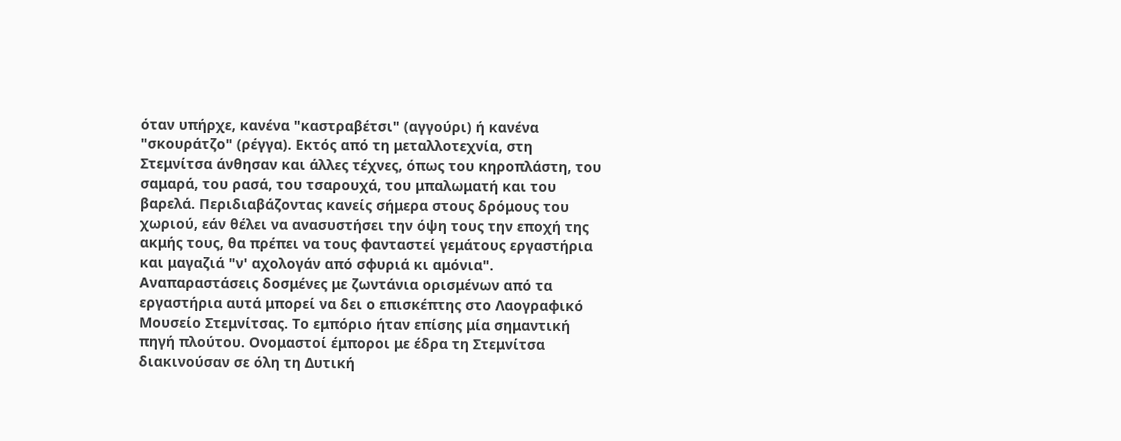όταν υπήρχε, κανένα "καστραβέτσι" (αγγούρι) ή κανένα "σκουράτζο" (ρέγγα). Εκτός από τη μεταλλοτεχνία, στη Στεμνίτσα άνθησαν και άλλες τέχνες, όπως του κηροπλάστη, του σαμαρά, του ρασά, του τσαρουχά, του μπαλωματή και του βαρελά. Περιδιαβάζοντας κανείς σήμερα στους δρόμους του χωριού, εάν θέλει να ανασυστήσει την όψη τους την εποχή της ακμής τους, θα πρέπει να τους φανταστεί γεμάτους εργαστήρια και μαγαζιά "ν' αχολογάν από σφυριά κι αμόνια". Αναπαραστάσεις δοσμένες με ζωντάνια ορισμένων από τα εργαστήρια αυτά μπορεί να δει ο επισκέπτης στο Λαογραφικό Μουσείο Στεμνίτσας. Το εμπόριο ήταν επίσης μία σημαντική πηγή πλούτου. Ονομαστοί έμποροι με έδρα τη Στεμνίτσα διακινούσαν σε όλη τη Δυτική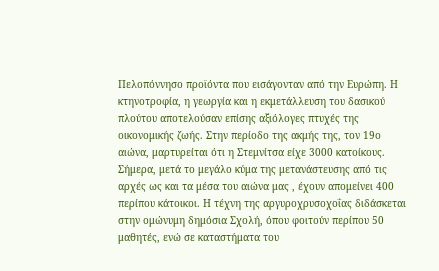Πελοπόννησο προϊόντα που εισάγονταν από την Ευρώπη. Η κτηνοτροφία, η γεωργία και η εκμετάλλευση του δασικού πλούτου αποτελούσαν επίσης αξιόλογες πτυχές της οικονομικής ζωής. Στην περίοδο της ακμής της, τον 19ο αιώνα, μαρτυρείται ότι η Στεμνίτσα είχε 3000 κατοίκους. Σήμερα, μετά το μεγάλο κύμα της μετανάστευσης από τις αρχές ως και τα μέσα του αιώνα μας , έχουν απομείνει 400 περίπου κάτοικοι. Η τέχνη της αργυροχρυσοχοΐας διδάσκεται στην ομώνυμη δημόσια Σχολή, όπου φοιτούν περίπου 50 μαθητές, ενώ σε καταστήματα του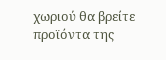χωριού θα βρείτε προϊόντα της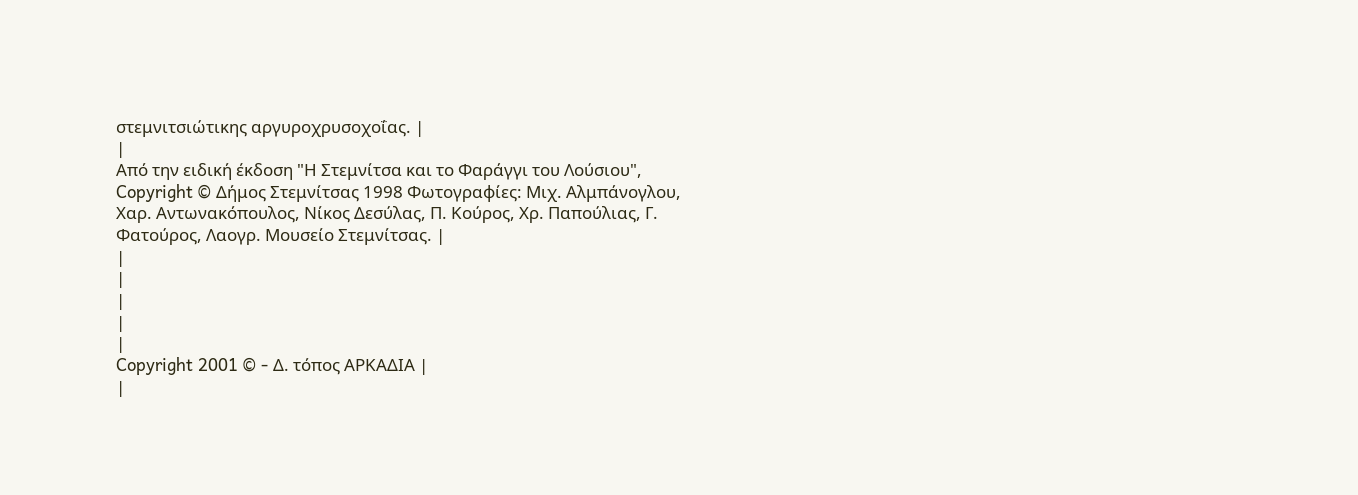στεμνιτσιώτικης αργυροχρυσοχοΐας. |
|
Από την ειδική έκδοση "Η Στεμνίτσα και το Φαράγγι του Λούσιου", Copyright © Δήμος Στεμνίτσας 1998 Φωτογραφίες: Μιχ. Αλμπάνογλου, Χαρ. Αντωνακόπουλος, Νίκος Δεσύλας, Π. Κούρος, Χρ. Παπούλιας, Γ. Φατούρος, Λαογρ. Μουσείο Στεμνίτσας. |
|
|
|
|
|
Copyright 2001 © - Δ. τόπος ΑΡΚΑΔΙΑ |
|